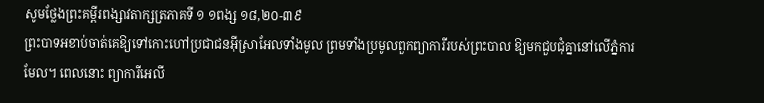សូមថ្លែងព្រះគម្ពីរពង្សាវតាក្សត្រភាគទី ១ ១ពង្ស ១៨,២០-៣៩
ព្រះបាទអខាប់ចាត់គេឱ្យទៅកោះហៅប្រជាជនអ៊ីស្រាអែលទាំងមូល ព្រមទាំងប្រមូលពួកព្យាការីរបស់ព្រះបាល ឱ្យមកជួបជុំគ្នានៅលើភ្នំការមែល។ ពេលនោះ ព្យាការីអេលី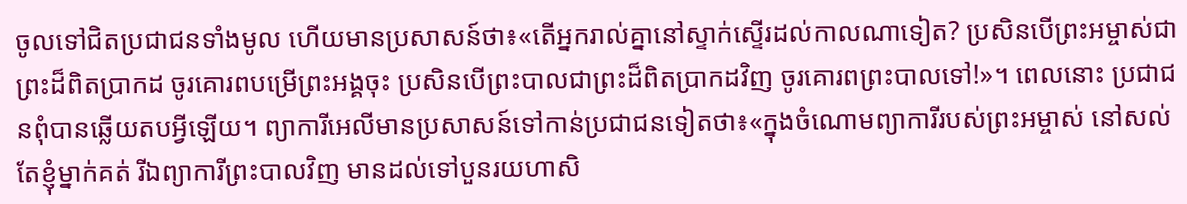ចូលទៅជិតប្រជាជនទាំងមូល ហើយមានប្រសាសន៍ថា៖«តើអ្នករាល់គ្នានៅស្ទាក់ស្ទើរដល់កាលណាទៀត? ប្រសិនបើព្រះអម្ចាស់ជាព្រះដ៏ពិតប្រាកដ ចូរគោរពបម្រើព្រះអង្គចុះ ប្រសិនបើព្រះបាលជាព្រះដ៏ពិតប្រាកដវិញ ចូរគោរពព្រះបាលទៅ!»។ ពេលនោះ ប្រជាជនពុំបានឆ្លើយតបអ្វីឡើយ។ ព្យាការីអេលីមានប្រសាសន៍ទៅកាន់ប្រជាជនទៀតថា៖«ក្នុងចំណោមព្យាការីរបស់ព្រះអម្ចាស់ នៅសល់តែខ្ញុំម្នាក់គត់ រីឯព្យាការីព្រះបាលវិញ មានដល់ទៅបួនរយហាសិ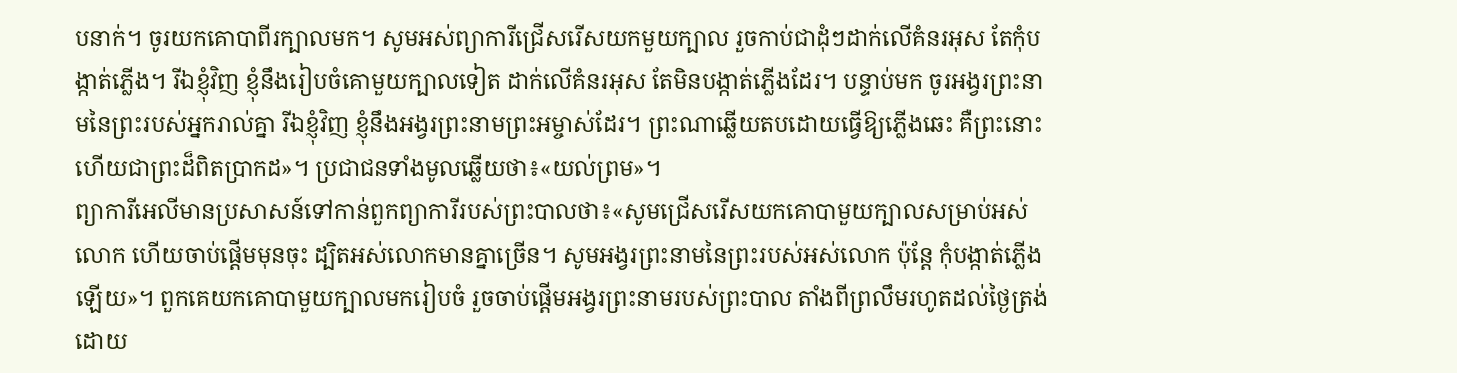បនាក់។ ចូរយកគោបាពីរក្បាលមក។ សូមអស់ព្យាការីជ្រើសរើសយកមួយក្បាល រួចកាប់ជាដុំៗដាក់លើគំនរអុស តែកុំបង្កាត់ភ្លើង។ រីឯខ្ញុំវិញ ខ្ញុំនឹងរៀបចំគោមួយក្បាលទៀត ដាក់លើគំនរអុស តែមិនបង្កាត់ភ្លើងដែរ។ បន្ទាប់មក ចូរអង្វរព្រះនាមនៃព្រះរបស់អ្នករាល់គ្នា រីឯខ្ញុំវិញ ខ្ញុំនឹងអង្វរព្រះនាមព្រះអម្ចាស់ដែរ។ ព្រះណាឆ្លើយតបដោយធ្វើឱ្យភ្លើងឆេះ គឺព្រះនោះហើយជាព្រះដ៏ពិតប្រាកដ»។ ប្រជាជនទាំងមូលឆ្លើយថា៖«យល់ព្រម»។
ព្យាការីអេលីមានប្រសាសន៍ទៅកាន់ពួកព្យាការីរបស់ព្រះបាលថា៖«សូមជ្រើសរើសយកគោបាមួយក្បាលសម្រាប់អស់លោក ហើយចាប់ផ្តើមមុនចុះ ដ្បិតអស់លោកមានគ្នាច្រើន។ សូមអង្វរព្រះនាមនៃព្រះរបស់អស់លោក ប៉ុន្តែ កុំបង្កាត់ភ្លើងឡើយ»។ ពួកគេយកគោបាមួយក្បាលមករៀបចំ រួចចាប់ផ្តើមអង្វរព្រះនាមរបស់ព្រះបាល តាំងពីព្រលឹមរហូតដល់ថ្ងៃត្រង់ ដោយ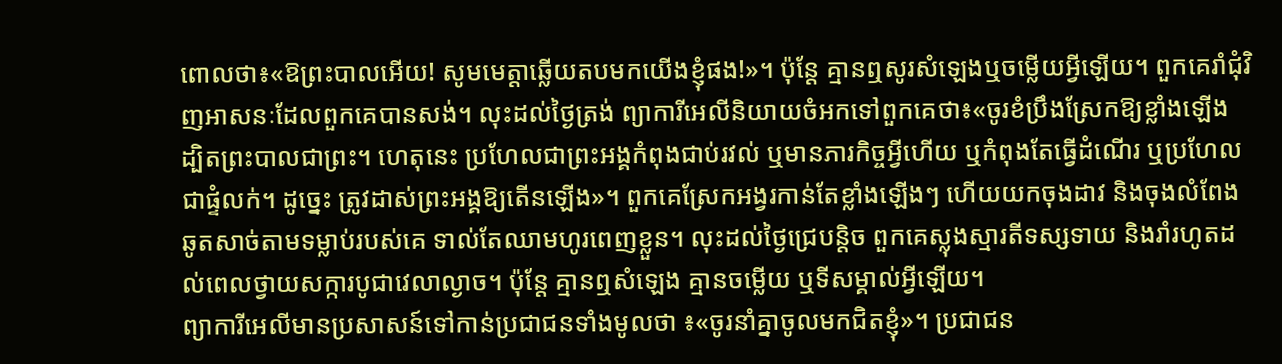ពោលថា៖«ឱព្រះបាលអើយ! សូមមេត្តាឆ្លើយតបមកយើងខ្ញុំផង!»។ ប៉ុន្តែ គ្មានឮសូរសំឡេងឬចម្លើយអ្វីឡើយ។ ពួកគេរាំជុំវិញអាសនៈដែលពួកគេបានសង់។ លុះដល់ថ្ងៃត្រង់ ព្យាការីអេលីនិយាយចំអកទៅពួកគេថា៖«ចូរខំប្រឹងស្រែកឱ្យខ្លាំងឡើង ដ្បិតព្រះបាលជាព្រះ។ ហេតុនេះ ប្រហែលជាព្រះអង្គកំពុងជាប់រវល់ ឬមានភារកិច្ចអ្វីហើយ ឬកំពុងតែធ្វើដំណើរ ឬប្រហែលជាផ្ទំលក់។ ដូច្នេះ ត្រូវដាស់ព្រះអង្គឱ្យតើនឡើង»។ ពួកគេស្រែកអង្វរកាន់តែខ្លាំងឡើងៗ ហើយយកចុងដាវ និងចុងលំពែង ឆូតសាច់តាមទម្លាប់របស់គេ ទាល់តែឈាមហូរពេញខ្លួន។ លុះដល់ថ្ងៃជ្រេបន្តិច ពួកគេស្លុងស្មារតីទស្សទាយ និងរាំរហូតដល់ពេលថ្វាយសក្ការបូជាវេលាល្ងាច។ ប៉ុន្តែ គ្មានឮសំឡេង គ្មានចម្លើយ ឬទីសម្គាល់អ្វីឡើយ។
ព្យាការីអេលីមានប្រសាសន៍ទៅកាន់ប្រជាជនទាំងមូលថា ៖«ចូរនាំគ្នាចូលមកជិតខ្ញុំ»។ ប្រជាជន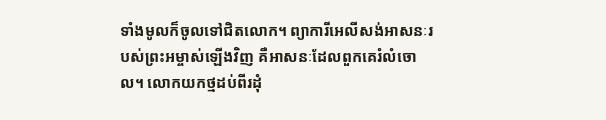ទាំងមូលក៏ចូលទៅជិតលោក។ ព្យាការីអេលីសង់អាសនៈរបស់ព្រះអម្ចាស់ឡើងវិញ គឺអាសនៈដែលពួកគេរំលំចោល។ លោកយកថ្មដប់ពីរដុំ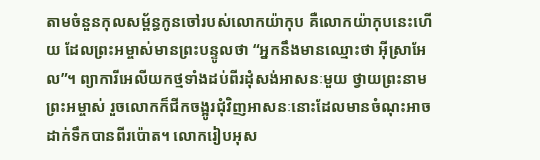តាមចំនួនកុលសម្ព័ន្ធកូនចៅរបស់លោកយ៉ាកុប គឺលោកយ៉ាកុបនេះហើយ ដែលព្រះអម្ចាស់មានព្រះបន្ទូលថា “អ្នកនឹងមានឈ្មោះថា អ៊ីស្រាអែល”។ ព្យាការីអេលីយកថ្មទាំងដប់ពីរដុំសង់អាសនៈមួយ ថ្វាយព្រះនាមព្រះអម្ចាស់ រួចលោកក៏ជីកចង្អូរជុំវិញអាសនៈនោះដែលមានចំណុះអាចដាក់ទឹកបានពីរប៉ោត។ លោករៀបអុស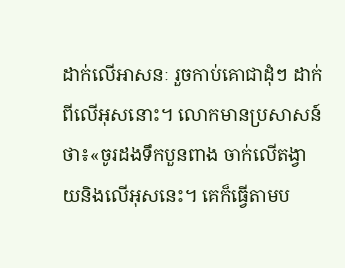ដាក់លើអាសនៈ រួចកាប់គោជាដុំៗ ដាក់ពីលើអុសនោះ។ លោកមានប្រសាសន៍ថា៖«ចូរដងទឹកបួនពាង ចាក់លើតង្វាយនិងលើអុសនេះ។ គេក៏ធ្វើតាមប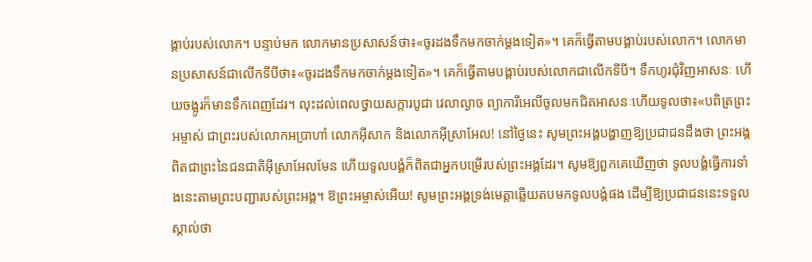ង្គាប់របស់លោក។ បន្ទាប់មក លោកមានប្រសាសន៍ថា៖«ចូរដងទឹកមកចាក់ម្តងទៀត»។ គេក៏ធ្វើតាមបង្គាប់របស់លោក។ លោកមានប្រសាសន៍ជាលើកទីបីថា៖«ចូរដងទឹកមកចាក់ម្ដងទៀត»។ គេក៏ធ្វើតាមបង្គាប់របស់លោកជាលើកទីបី។ ទឹកហូរជុំវិញអាសនៈ ហើយចង្អូរក៏មានទឹកពេញដែរ។ លុះដល់ពេលថ្វាយសក្ការបូជា វេលាល្ងាច ព្យាការីអេលីចូលមកជិតអាសនៈហើយទូលថា៖«បពិត្រព្រះអម្ចាស់ ជាព្រះរបស់លោកអប្រាហាំ លោកអ៊ីសាក និងលោកអ៊ីស្រាអែល! នៅថ្ងៃនេះ សូមព្រះអង្គបង្ហាញឱ្យប្រជាជនដឹងថា ព្រះអង្គពិតជាព្រះនៃជនជាតិអ៊ីស្រាអែលមែន ហើយទូលបង្គំក៏ពិតជាអ្នកបម្រើរបស់ព្រះអង្គដែរ។ សូមឱ្យពួកគេឃើញថា ទូលបង្គំធ្វើការទាំងនេះតាមព្រះបញ្ជារបស់ព្រះអង្គ។ ឱព្រះអម្ចាស់អើយ! សូមព្រះអង្គទ្រង់មេត្តាឆ្លើយតបមកទូលបង្គំផង ដើម្បីឱ្យប្រជាជននេះទទួលស្គាល់ថា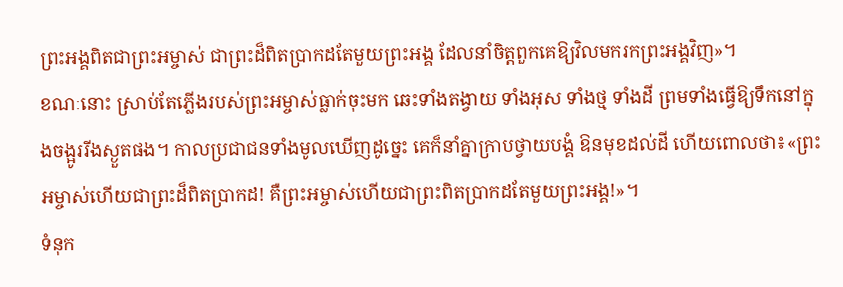ព្រះអង្គពិតជាព្រះអម្ចាស់ ជាព្រះដ៏ពិតប្រាកដតែមួយព្រះអង្គ ដែលនាំចិត្តពួកគេឱ្យវិលមករកព្រះអង្គវិញ»។
ខណៈនោះ ស្រាប់តែភ្លើងរបស់ព្រះអម្ចាស់ធ្លាក់ចុះមក ឆេះទាំងតង្វាយ ទាំងអុស ទាំងថ្ម ទាំងដី ព្រមទាំងធ្វើឱ្យទឹកនៅក្នុងចង្អូររីងស្ងួតផង។ កាលប្រជាជនទាំងមូលឃើញដូច្នេះ គេក៏នាំគ្នាក្រាបថ្វាយបង្គំ ឱនមុខដល់ដី ហើយពោលថា៖«ព្រះអម្ចាស់ហើយជាព្រះដ៏ពិតប្រាកដ! គឺព្រះអម្ចាស់ហើយជាព្រះពិតប្រាកដតែមួយព្រះអង្គ!»។
ទំនុក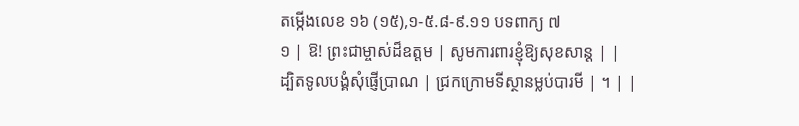តម្កើងលេខ ១៦ (១៥),១-៥.៨-៩.១១ បទពាក្យ ៧
១ | ឱ! ព្រះជាម្ចាស់ដ៏ឧត្តម | សូមការពារខ្ញុំឱ្យសុខសាន្ត | |
ដ្បិតទូលបង្គំសុំផ្ញើប្រាណ | ជ្រកក្រោមទីស្ថានម្លប់បារមី | ។ | |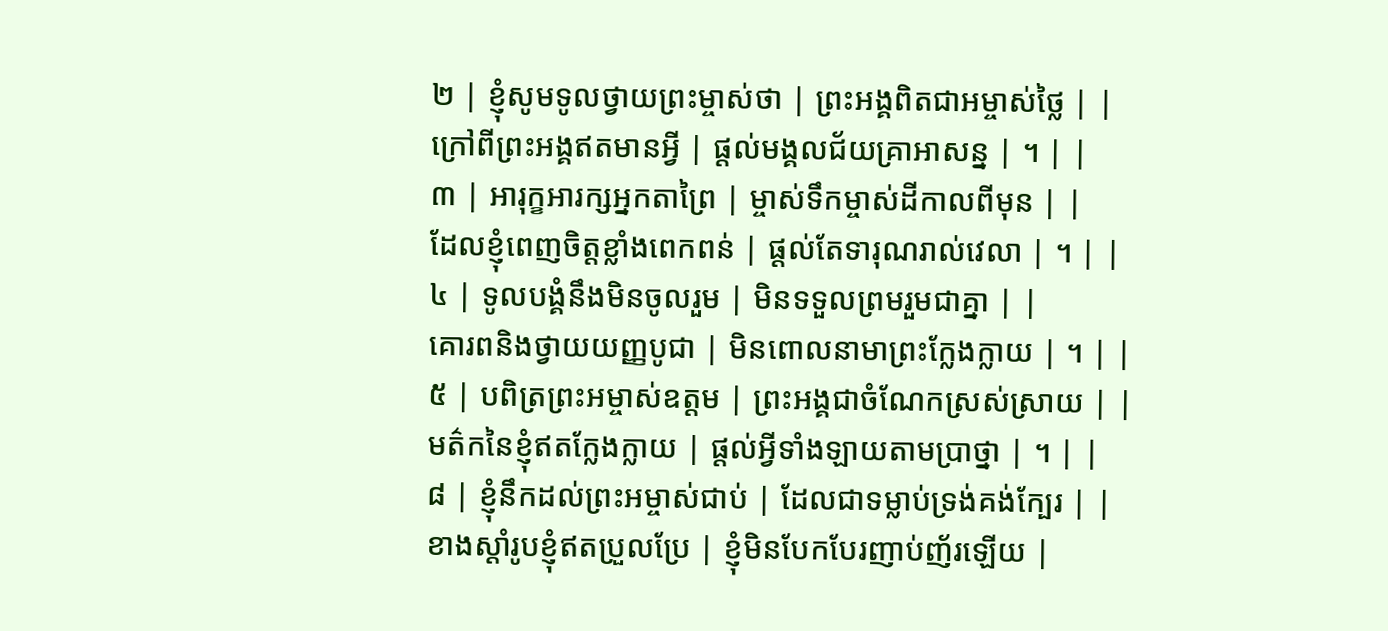២ | ខ្ញុំសូមទូលថ្វាយព្រះម្ចាស់ថា | ព្រះអង្គពិតជាអម្ចាស់ថ្លៃ | |
ក្រៅពីព្រះអង្គឥតមានអ្វី | ផ្តល់មង្គលជ័យគ្រាអាសន្ន | ។ | |
៣ | អារុក្ខអារក្សអ្នកតាព្រៃ | ម្ចាស់ទឹកម្ចាស់ដីកាលពីមុន | |
ដែលខ្ញុំពេញចិត្តខ្លាំងពេកពន់ | ផ្តល់តែទារុណរាល់វេលា | ។ | |
៤ | ទូលបង្គំនឹងមិនចូលរួម | មិនទទួលព្រមរួមជាគ្នា | |
គោរពនិងថ្វាយយញ្ញបូជា | មិនពោលនាមាព្រះក្លែងក្លាយ | ។ | |
៥ | បពិត្រព្រះអម្ចាស់ឧត្តម | ព្រះអង្គជាចំណែកស្រស់ស្រាយ | |
មត៌កនៃខ្ញុំឥតក្លែងក្លាយ | ផ្តល់អ្វីទាំងឡាយតាមប្រាថ្នា | ។ | |
៨ | ខ្ញុំនឹកដល់ព្រះអម្ចាស់ជាប់ | ដែលជាទម្លាប់ទ្រង់គង់ក្បែរ | |
ខាងស្តាំរូបខ្ញុំឥតប្រួលប្រែ | ខ្ញុំមិនបែកបែរញាប់ញ័រឡើយ |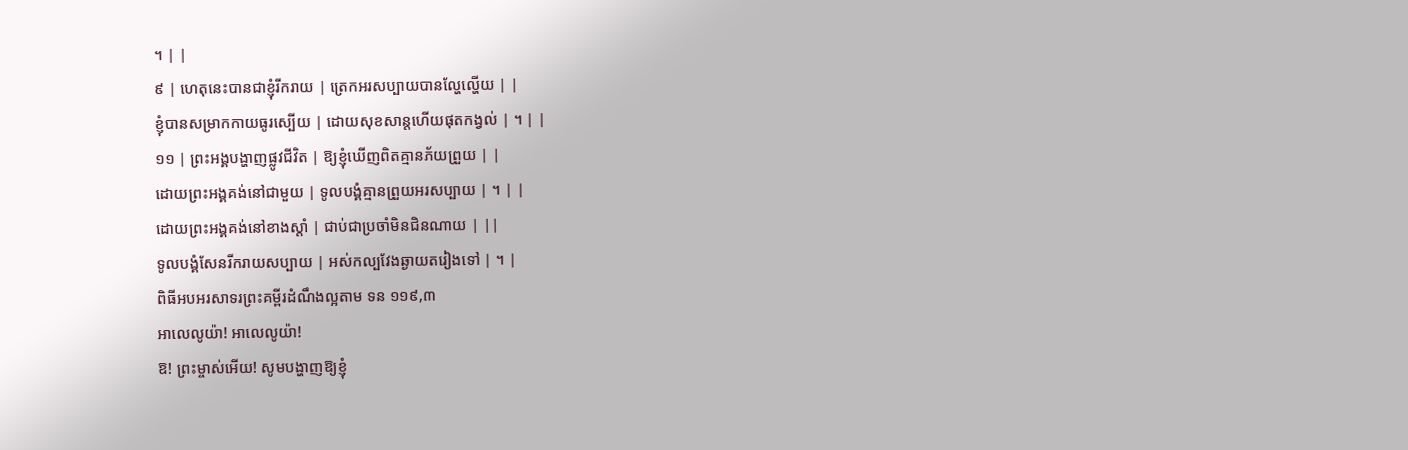។ | |
៩ | ហេតុនេះបានជាខ្ញុំរីករាយ | ត្រេកអរសប្បាយបានល្ហែល្ហើយ | |
ខ្ញុំបានសម្រាកកាយធូរស្បើយ | ដោយសុខសាន្តហើយផុតកង្វល់ | ។ | |
១១ | ព្រះអង្គបង្ហាញផ្លូវជីវិត | ឱ្យខ្ញុំឃើញពិតគ្មានភ័យព្រួយ | |
ដោយព្រះអង្គគង់នៅជាមួយ | ទូលបង្គំគ្មានព្រួយអរសប្បាយ | ។ | |
ដោយព្រះអង្គគង់នៅខាងស្តាំ | ជាប់ជាប្រចាំមិនជិនណាយ | ||
ទូលបង្គំសែនរីករាយសប្បាយ | អស់កល្បវែងឆ្ងាយតរៀងទៅ | ។ |
ពិធីអបអរសាទរព្រះគម្ពីរដំណឹងល្អតាម ទន ១១៩,៣
អាលេលូយ៉ា! អាលេលូយ៉ា!
ឱ! ព្រះម្ចាស់អើយ! សូមបង្ហាញឱ្យខ្ញុំ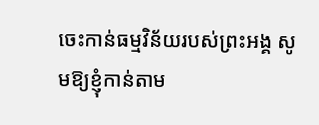ចេះកាន់ធម្មវិន័យរបស់ព្រះអង្គ សូមឱ្យខ្ញុំកាន់តាម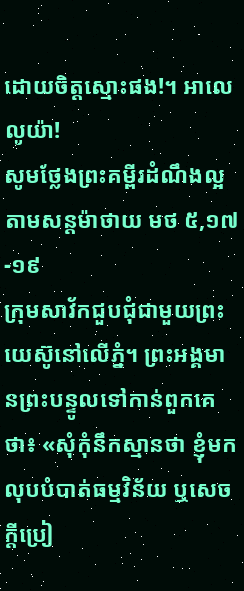ដោយចិត្តស្មោះផង!។ អាលេលូយ៉ា!
សូមថ្លែងព្រះគម្ពីរដំណឹងល្អតាមសន្តម៉ាថាយ មថ ៥,១៧-១៩
ក្រុមសាវ័កជួបជុំជាមួយព្រះយេស៊ូនៅលើភ្នំ។ ព្រះអង្គមានព្រះបន្ទូលទៅកាន់ពួកគេថា៖ «សុំកុំនឹកស្មានថា ខ្ញុំមកលុបបំបាត់ធម្មវិន័យ ឬសេចក្តីប្រៀ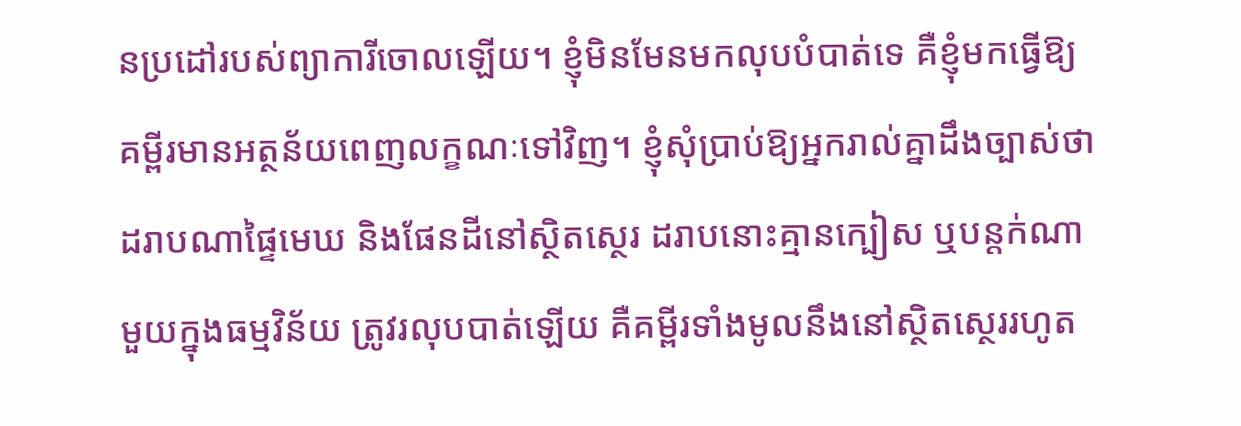នប្រដៅរបស់ព្យាការីចោលឡើយ។ ខ្ញុំមិនមែនមកលុបបំបាត់ទេ គឺខ្ញុំមកធ្វើឱ្យគម្ពីរមានអត្ថន័យពេញលក្ខណៈទៅវិញ។ ខ្ញុំសុំប្រាប់ឱ្យអ្នករាល់គ្នាដឹងច្បាស់ថា ដរាបណាផ្ទៃមេឃ និងផែនដីនៅស្ថិតស្ថេរ ដរាបនោះគ្មានក្បៀស ឬបន្តក់ណាមួយក្នុងធម្មវិន័យ ត្រូវរលុបបាត់ឡើយ គឺគម្ពីរទាំងមូលនឹងនៅស្ថិតស្ថេររហូត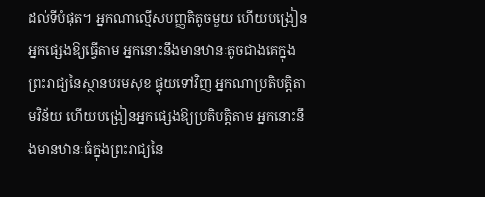ដល់ទីបំផុត។ អ្នកណាល្មើសបញ្ញតិតូចមួយ ហើយបង្រៀនអ្នកផ្សេងឱ្យធ្វើតាម អ្នកនោះនឹងមានឋានៈតូចជាងគេក្នុងព្រះរាជ្យនៃស្ថានបរមសុខ ផ្ទុយទៅវិញ អ្នកណាប្រតិបត្តិតាមវិន័យ ហើយបង្រៀនអ្នកផ្សេងឱ្យប្រតិបត្តិតាម អ្នកនោះនឹងមានឋានៈធំក្នុងព្រះរាជ្យនៃ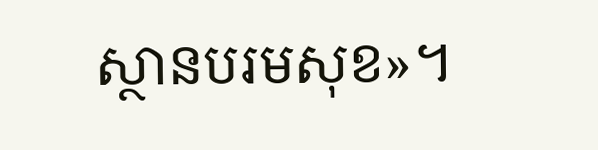ស្ថានបរមសុខ»។